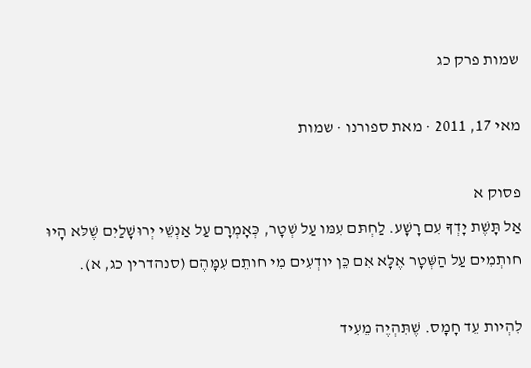שמות פרק כג

מאי 17, 2011 · מאת ספורנו · שמות

פסוק א
אַל תָּשֶׁת יָדְךָ עִם רָשָׁע. לַחְתּם עִמּו עַל שְׁטָר, כְּאָמְרָם עַל אַנְשֵׁי יְרוּשָׁלַיִם שֶׁלּא הָיוּ חותְמִים עַל הַשְּׁטָר אֶלָּא אִם כֵּן יודְעִים מִי חותֵם עִמָּהֶם (סנהדרין כג, א).

לִהְיות עֵד חָמָס. שֶׁתִּהְיֶה מֵעִיד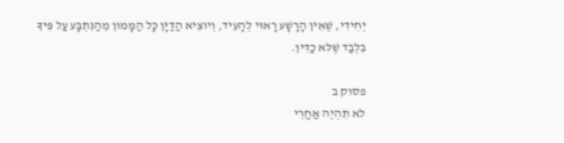יְחִידִי, שֶׁאֵין הָרָשָׁע רָאוּי לְהָעִיד, וְיוצִיא הַדַּיָּן כָּל הַמָּמון מֵהַנִּתְבָּע עַל פִּיךָ בִּלְבַד שֶׁלּא כַדִּין.

פסוק ב
לא תִהְיֶה אַחֲרֵי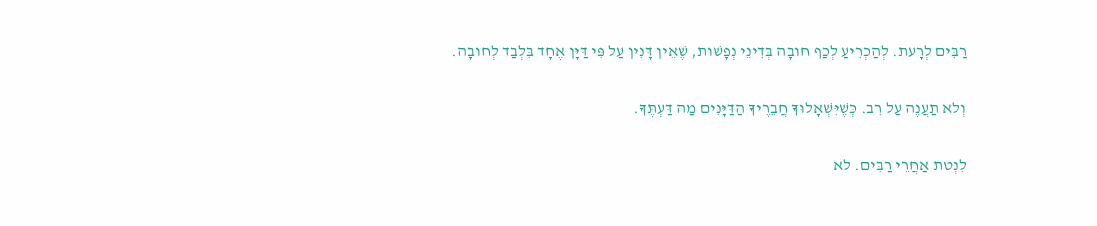רַבִּים לְרָעת. לְהַכְרִיעַ לְכַף חובָה בְּדִינֵי נְפָשׁות, שֶׁאֵין דָּנִין עַל פִּי דַּיָּן אֶחָד בִּלְבַד לְחובָה.

וְלא תַעֲנֶה עַל רִב. כְּשֶׁיִּשְׁאָלוּךָ חֲבֵרֶיךָ הַדַּיָּנִים מַה דַּעְתֶּךָ.

לִנְטת אַחֲרֵי רַבִּים. לא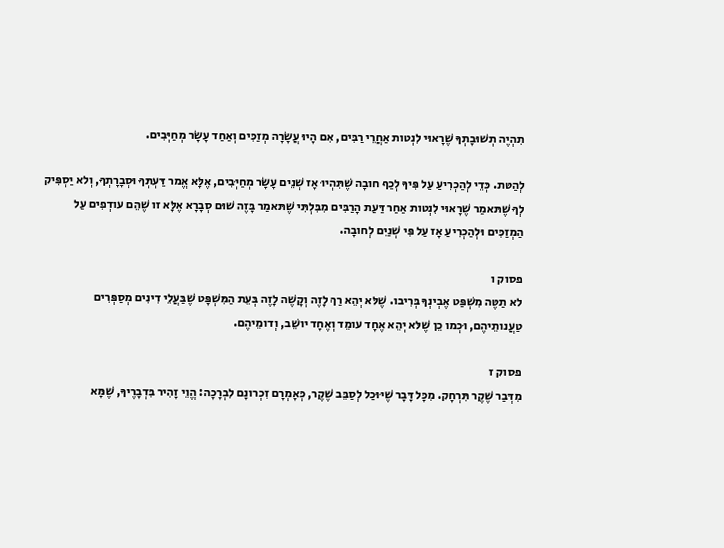תִהְיֶה תְשׁוּבָתְךָ שֶׁרָאוּי לִנְטות אַחֲרֵי רַבִּים, אִם הָיוּ עֲשָׂרָה מְזַכִּים וְאַחַד עָשָׂר מְחַיְּבִים.

לְהַטּת. כְּדֵי לְהַכְרִיעַ עַל פִּיךָ לְכַף חובָה שֶׁתִּהְיוּ אָז שְׁנֵים עָשָׂר מְחַיְּבִים, אֶלָּא אֱמר דַּעְתְּךָ וּסְבָרָתְךָ, וְלא יַסְפִּיק לְךָ שֶׁתּאמַר שֶׁרָאוּי לִנְטות אַחַר דַּעַת הָרַבִּים מִבִּלְתִּי שֶׁתּאמַר בָּזֶה שׁוּם סְבָרָא אֶלָּא זו שֶׁהֵם עודְפִים עַל הַמְזַכִּים וּלְהַכְרִיעַ אָז עַל פִּי שְׁנַיִם לְחובָה.

פסוק ו
לא תַטֶּה מִשְׁפַּט אֶבְינְךָ בְּרִיבו. שֶׁלּא יְהֵא רַךְ לָזֶה וְקָשֶׁה לָזֶה בְּעֵת הַמִּשְׁפָּט שֶׁבַּעֲלֵי דִינִים מְסַפְּרִים טַעֲנותֵיהֶם, וּכְמו כֵן שֶׁלּא יְהֵא אֶחָד עומֵד וְאֶחָד יושֵׁב, וְדומֵיהֶם.

פסוק ז
מִדְּבַר שֶׁקֶר תִּרְחָק. מִכָּל דָּבָר שֶׁיּוּכַל לְסַבֵּב שֶׁקֶר, כְּאָמְרָם זִכְרונָם לִבְרָכָה: הֱוֵי זָהִיר בִּדְבָרֶיךָ, שֶׁמָּא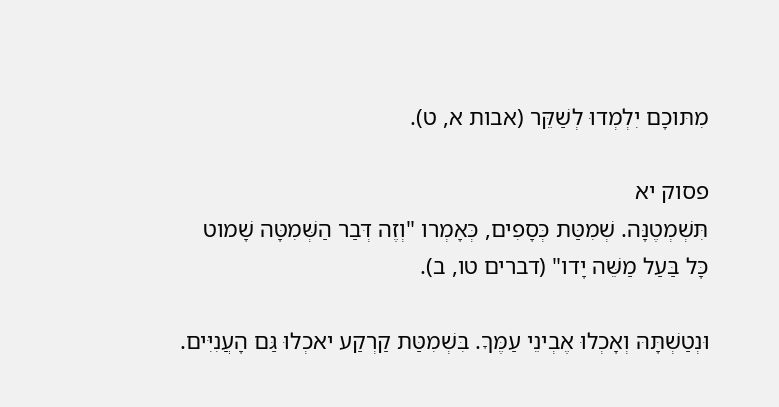מִתּוכָם יִלְמְדוּ לְשַׁקֵּר (אבות א, ט).

פסוק יא
תִּשְׁמְטֶנָּה. שְׁמִטַּת כְּסָפִים, כְּאָמְרו "וְזֶה דְּבַר הַשְּׁמִטָּה שָׁמוט כָּל בַּעַל מַשֵּׁה יָדו" (דברים טו, ב).

וּנְטַשְׁתָּהּ וְאָכְלוּ אֶבְינֵי עַמֶּךָ. בִּשְׁמִטַּת קַרְקַע יאכְלוּ גַּם הָעֲנִיִּים.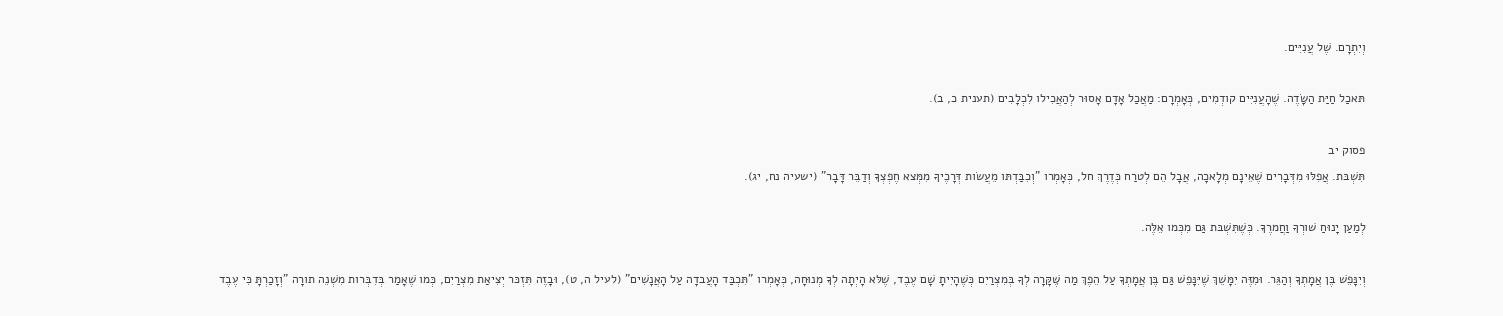וְיִתְרָם. שֶׁל עֲנִיִּים.

תּאכַל חַיַּת הַשָּׂדֶה. שֶׁהָעֲנִיִּים קודְמִים, כְּאָמְרָם: מַאֲכַל אָדָם אָסוּר לְהַאֲכִילו לִכְלָבִים (תענית כ, ב).

פסוק יב
תִּשְׁבּת. אֲפִלּוּ מִדְּבָרִים שֶׁאֵינָם מְלָאכָה, אֲבָל הֵם לְטרַח כְּדֶרֶךְ חל, כְּאָמְרו "וְכִבַּדְתּו מֵעֲשׂות דְּרָכֶיךָ מִמְּצא חֶפְצְךָ וְדַבֵּר דָּבָר" (ישעיה נח, יג).

לְמַעַן יָנוּחַ שׁורְךָ וַחֲמרֶךָ. כְּשֶׁתִּשְׁבּת גַּם מִכְּמו אֵלֶּה.

וְיִנָּפֵשׁ בֶּן אֲמָתְךָ וְהַגֵּר. וּמִזֶּה יִמָּשֵׁךְ שֶׁיִּנָּפֵשׁ גַּם בֶּן אֲמָתְךָ עַל הֵפֶךְ מַה שֶּׁקָּרָה לְךָ בְּמִצְרַיִם כְּשֶׁהָיִיתָ שָׁם עֶבֶד, שֶׁלּא הָיְתָה לְךָ מְנוּחָה, כְּאָמְרו "תִּכְבַּד הָעֲבדָה עַל הָאֲנָשִׁים" (לעיל ה, ט), וּבָזֶה תִּזְכּר יְצִיאַת מִצְרַיִם, כְּמו שֶׁאָמַר בְּדִבְּרות מִשְׁנֵה תורָה "וְזָכַרְתָּ כִּי עֶבֶד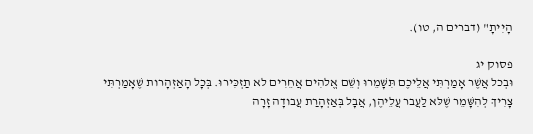הָיִיתָ" (דברים ה, טו).

פסוק יג
וּבְכל אֲשֶׁר אָמַרְתִּי אֲלֵיכֶם תִּשָּׁמֵרוּ וְשֵׁם אֱלהִים אֲחֵרִים לא תַזְכִּירוּ. בְּכָל הָאַזְהָרות שֶׁאָמַרְתִּי צָרִיךְ לְהִשָּׁמֵר שֶׁלּא לַעֲבר עֲלֵיהֶן, אֲבָל בְּאַזְהָרַת עֲבודָה זָרָה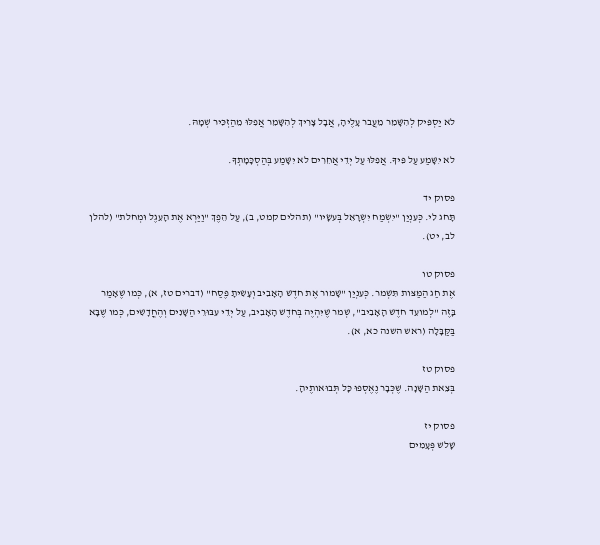לא יַסְפִּיק לְהִשָּׁמֵר מֵעֲבר עָלֶיהָ, אֲבָל צָרִיךְ לְהִשָּׁמֵר אֲפִלּוּ מֵהַזְכִּיר שְׁמָהּ.

לא יִשָּׁמַע עַל פִּיךָ. אֲפִלּוּ עַל יְדֵי אֲחֵרִים לא יִשָּׁמַע בְּהַסְכָּמָתְךָ.

פסוק יד
תָּחג לִי. כְּעִנְיַן "יִשְׂמַח יִשְׂרָאֵל בְּעשָׂיו" (תהלים קמט, ב), עַל הֵפֶךְ "וַיַּרְא אֶת הָעֵגֶל וּמְחלת" (להלן לב, יט).

פסוק טו
אֶת חַג הַמַּצּות תִּשְׁמר. כְּעִנְיַן "שָׁמור אֶת חדֶשׁ הָאָבִיב וְעָשִׂיתָ פֶּסַח" (דברים טז, א), כְּמו שֶׁאָמַר בָּזֶה "לְמועֵד חדֶשׁ הָאָבִיב", שְׁמר שֶׁיִּהְיֶה בְּחדֶשׁ הָאָבִיב, עַל יְדֵי עִבּוּרֵי הַשָּׁנִים וְהֶחֳדָשִׁים, כְּמו שֶׁבָּא בַּקַּבָּלָה (ראש השנה כא, א).

פסוק טז
בְּצֵאת הַשָּׁנָה. שֶׁכְּבָר נֶאֶסְפוּ כָּל תְּבוּאותֶיהָ.

פסוק יז
שָׁלשׁ פְּעָמִים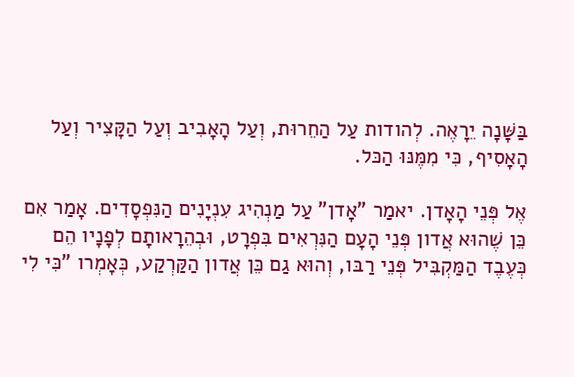בַּשָּׁנָה יֵרָאֶה. לְהודות עַל הַחֵרוּת, וְעַל הָאָבִיב וְעַל הַקָּצִיר וְעַל הָאָסִיף, כִּי מִמֶּנּוּ הַכּל.

אֶל פְּנֵי הָאָדן. יאמַר "אָדן" עַל מַנְהִיג עִנְיָנִים הַנִּפְסָדִים. אָמַר אִם כֵּן שֶׁהוּא אֲדון פְּנֵי הָעָם הַנִּרְאִים בִּפְרָט, וּבְהֵרָאותָם לְפָנָיו הֵם כְּעֶבֶד הַמַּקְבִּיל פְּנֵי רַבּו, וְהוּא גַם כֵּן אֲדון הַקַּרְקַע, כְּאָמְרו "כִּי לִי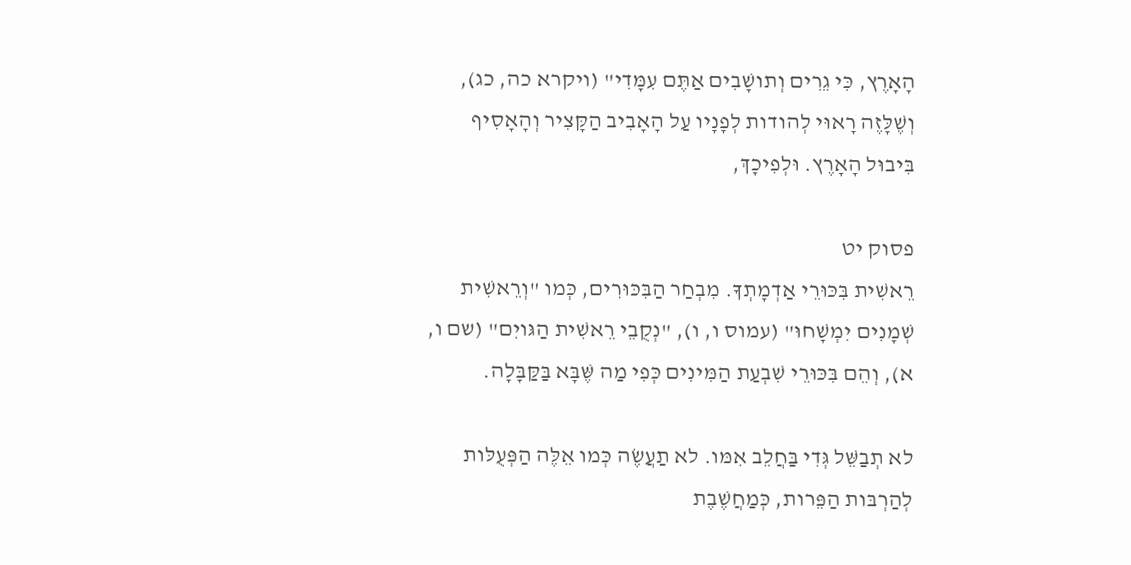הָאָרֶץ, כִּי גֵרִים וְתושָׁבִים אַתֶּם עִמָּדִי" (ויקרא כה, כג), וְשֶׁלָּזֶה רָאוּי לְהודות לְפָנָיו עַל הָאָבִיב הַקָּצִיר וְהָאָסִיף בִּיבוּל הָאָרֶץ. וּלְפִיכָךְ,

פסוק יט
רֵאשִׁית בִּכּוּרֵי אַדְמָתְךָ. מִבְחַר הַבִּכּוּרִים, כְּמו "וְרֵאשִׁית שְׁמָנִים יִמְשָׁחוּ" (עמוס ו, ו), "נְקֻבֵי רֵאשִׁית הַגּויִם" (שם ו, א), וְהֵם בִּכּוּרֵי שִׁבְעַת הַמִּינִים כְּפִי מַה שֶּׁבָּא בַּקַּבָּלָה.

לא תְבַשֵּׁל גְּדִי בַּחֲלֵב אִמּו. לא תַעֲשֶׂה כְּמו אֵלֶּה הַפְּעֻלּות לְהַרְבּות הַפֵּרות, כְּמַחֲשֶׁבֶת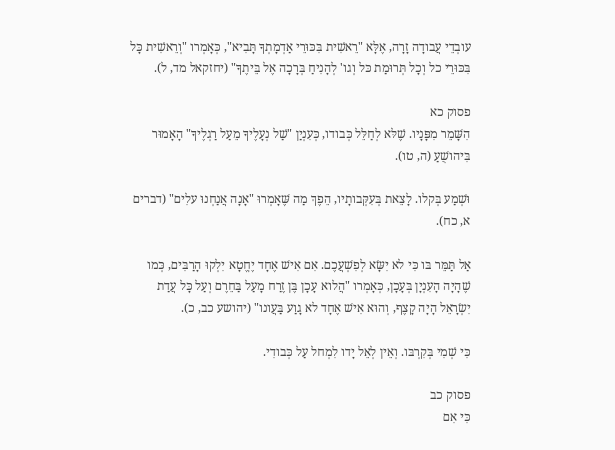עובְדֵי עֲבודָה זָרָה, אֶלָּא "רֵאשִׁית בִּכּוּרֵי אַדְמָתְךָ תָּבִיא", כְּאָמְרו "וְרֵאשִׁית כָּל בִּכּוּרֵי כל וְכָל תְּרוּמַת כּל וְגו' לְהָנִיחַ בְּרָכָה אֶל בֵּיתֶךָ" (יחזקאל מד, ל).

פסוק כא
הִשָּׁמֵר מִפָּנָיו. שֶׁלּא לְחַלֵּל כְּבודו, כְּעִנְיַן "שַׁל נְעָלֶיךָ מֵעַל רַגְלֶיךָ" הָאָמוּר בִּיהושֻׁעַ (ה, טו).

וּשְׁמַע בְּקלו. לָצֵאת בְּעִקְּבותָיו, הֵפֶךְ מַה שֶּׁאָמְרוּ "אָנָה אֲנַחְנוּ עלִים" (דברים א, כח).

אַל תַּמֵּר בּו כִּי לא יִשָּׂא לְפִשְׁעֲכֶם. אִם אִישׁ אֶחָד יֶחֱטָא יִלְקוּ הָרַבִּים, כְּמו שֶׁהָיָה הָעִנְיָן בְּעָכָן, כְּאָמְרו "הֲלוא עָכָן בֶּן זֶרַח מָעַל בַּחֵרֶם וְעַל כָּל עֲדַת יִשְׂרָאֵל הָיָה קָצֶף, וְהוּא אִישׁ אֶחָד לא גָוַע בַּעֲונו" (יהושע כב, כ).

כִּי שְׁמִי בְּקִרְבּו. וְאֵין לְאֵל יָדו לִמְחל עַל כְּבודִי.

פסוק כב
כִּי אִם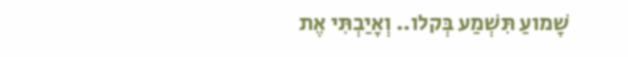שָׁמועַ תִּשְׁמַע בְּקלו.. וְאָיַבְתִּי אֶת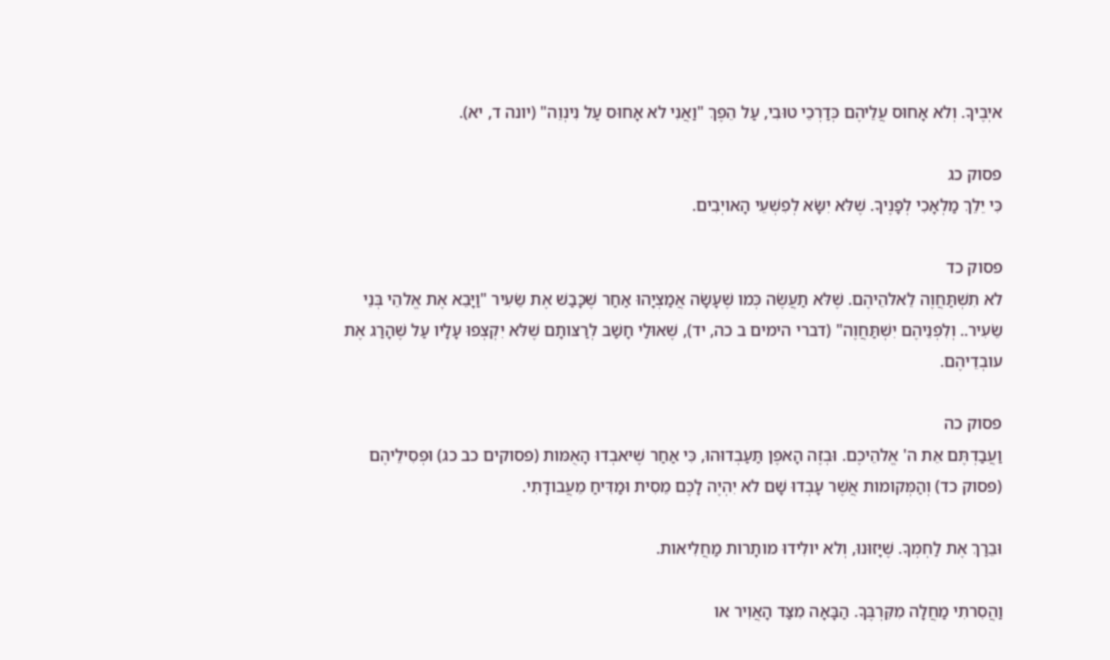איְבֶיךָ. וְלא אָחוּס עֲלֵיהֶם כְּדַרְכֵי טוּבִי, עַל הֵפֶךְ "וַאֲנִי לא אָחוּס עַל נִינְוֵה" (יונה ד, יא).

פסוק כג
כִּי יֵלֵךְ מַלְאָכִי לְפָנֶיךָ. שֶׁלּא יִשָּׂא לְפִשְׁעֵי הָאויְבִים.

פסוק כד
לא תִשְׁתַּחֲוֶה לֵאלהֵיהֶם. שֶׁלּא תַעֲשֶׂה כְּמו שֶׁעָשָׂה אֲמַצְיָהוּ אַחַר שֶׁכָּבַשׁ אֶת שֵׂעִיר "וַיָּבֵא אֶת אֱלהֵי בְּנֵי שֵׂעִיר.. וְלִפְנֵיהֶם יִשְׁתַּחֲוֶה" (דברי הימים ב כה, יד), שֶׁאוּלַי חָשַׁב לְרַצּותָם שֶׁלּא יִקְצְפוּ עָלָיו עַל שֶׁהָרַג אֶת עובְדֵיהֶם.

פסוק כה
וַעֲבַדְתֶּם אֵת ה' אֱלהֵיכֶם. וּבְזֶה הָאפֶן תַּעַבְדוּהוּ, כִּי אַחַר שֶׁיּאבְדוּ הָאֻמּות (פסוקים כב כג) וּפְסִילֵיהֶם (פסוק כד) וְהַמְּקומות אֲשֶׁר עָבְדוּ שָׁם לא יִהְיֶה לָכֶם מֵסִית וּמַדִּיחַ מֵעֲבודָתִי.

וּבֵרַךְ אֶת לַחְמְךָ. שֶׁיָּזוּנוּ, וְלא יולִידוּ מותָרות מַחֲלִיאות.

וַהֲסִרתִי מַחֲלָה מִקִּרְבֶּךָ. הַבָּאָה מִצַּד הָאֲוִיר או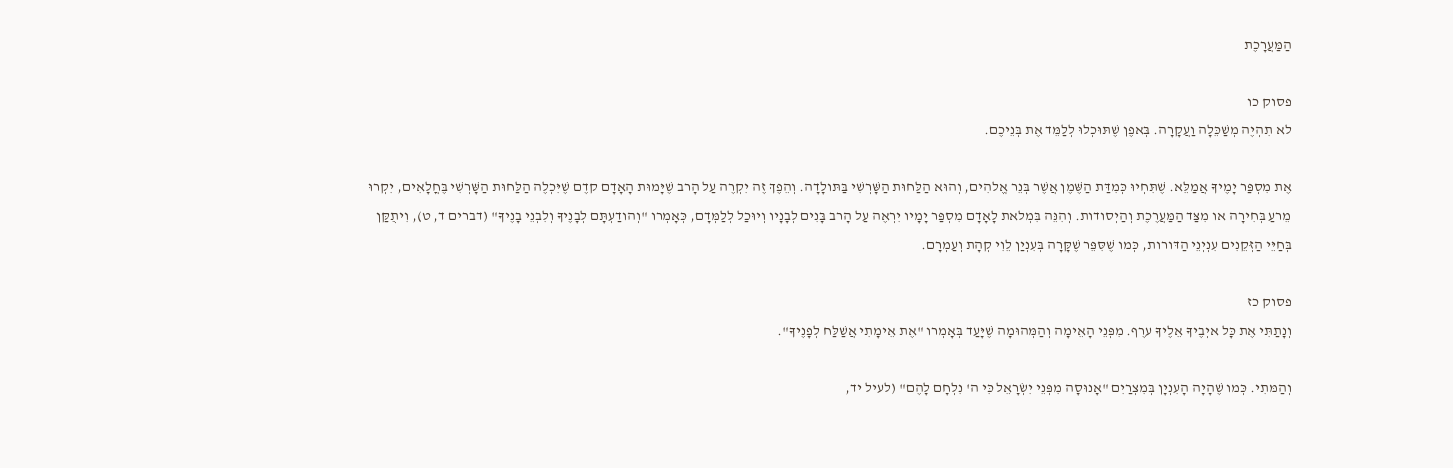הַמַּעֲרָכֶת

פסוק כו
לא תִהְיֶה מְשַׁכֵּלָה וַעֲקָרָה. בְּאפֶן שֶׁתּוּכְלוּ לְלַמֵּד אֶת בְּנֵיכֶם.

אֶת מִסְפַּר יָמֶיךָ אֲמַלֵּא. שֶׁתִּחְיוּ כְּמִדַּת הַשֶּׁמֶן אֲשֶׁר בְּנֵר אֱלהִים, וְהוּא הַלַּחוּת הַשָּׁרְשִׁי בַּתּולָדָה. וְהֵפֶךְ זֶה יִקְרֶה עַל הָרב שֶׁיָּמוּת הָאָדָם קדֶם שֶׁיִּכְלֶה הַלַּחוּת הַשָּׁרְשִׁי בֶּחֳלָאִים, יִקְרוּ מֵרעַ בְּחִירָה או מִצַּד הַמַּעֲרֶכֶת וְהַיְסודות. וְהִנֵּה בִּמְלאת לָאָדָם מִסְפַּר יָמָיו יִרְאֶה עַל הָרב בָּנִים לְבָנָיו וְיוּכַל לְלַמְּדָם, כְּאָמְרו "וְהודַעְתָּם לְבָנֶיךָ וְלִבְנֵי בָנֶיךָ" (דברים ד, ט), וִיתֻקַּן בְּחַיֵּי הַזְּקֵנִים עִנְיְנֵי הַדּורות, כְּמו שֶׁסִּפֵּר שֶׁקָּרָה בְּעִנְיַן לֵוִי קְהָת וְעַמְרָם.

פסוק כז
וְנָתַתִּי אֶת כָּל איְבֶיךָ אֵלֶיךָ ערֶף. מִפְּנֵי הָאֵימָה וְהַמְּהוּמָה שֶׁיָּעַד בְּאָמְרו "אֶת אֵימָתִי אֲשַׁלַּח לְפָנֶיךָ".

וְהַמּתִי. כְּמו שֶׁהָיָה הָעִנְיָן בְּמִצְרַיִם "אָנוּסָה מִפְּנֵי יִשְׂרָאֵל כִּי ה' נִלְחָם לָהֶם" (לעיל יד,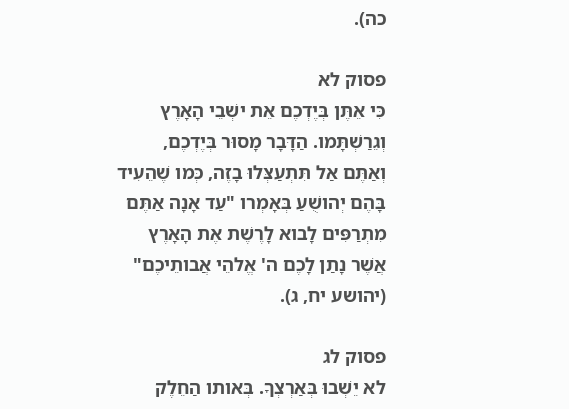כה).

פסוק לא
כִּי אֵתֶּן בְּיֶדְכֶם אֵת ישְׁבֵי הָאָרֶץ וְגֵרַשְׁתָּמו. הַדָּבָר מָסוּר בְּיֶדְכֶם, וְאַתֶּם אַל תִּתְעַצְּלוּ בָזֶה, כְּמו שֶׁהֵעִיד בָּהֶם יְהושֻׁעַ בְּאָמְרו "עַד אָנָה אַתֶּם מִתְרַפִּים לָבוא לָרֶשֶׁת אֶת הָאָרֶץ אֲשֶׁר נָתַן לָכֶם ה' אֱלהֵי אֲבותֵיכֶם" (יהושע יח, ג).

פסוק לג
לא יֵשְׁבוּ בְּאַרְצְךָ. בְּאותו הַחֵלֶק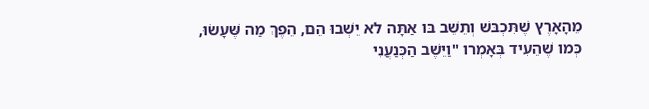מֵהָאָרֶץ שֶׁתִּכְבּשׁ וְתֵשֵׁב בּו אַתָּה לא יֵשְׁבוּ הֵם, הֵפֶךְ מַה שֶּׁעָשׂוּ, כְּמו שֶׁהֵעִיד בְּאָמְרו "וַיֵּשֶׁב הַכְּנַעֲנִי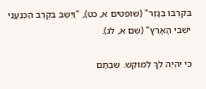בְּקִרְבּו בְּגָזֶר" (שופטים א, כט), "וַיֵּשֶׁב בְּקֶרֶב הַכְּנַעֲנִי ישְׁבֵי הָאָרֶץ" (שם א, לג).

כִּי יִהְיֶה לְךָ לְמוקֵשׁ. שִׁבְתָּם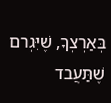בְּאַרְצְךָ, שֶׁיִּגְרם שֶׁתַּעֲבד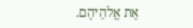אֶת אֱלהֵיהֶם.